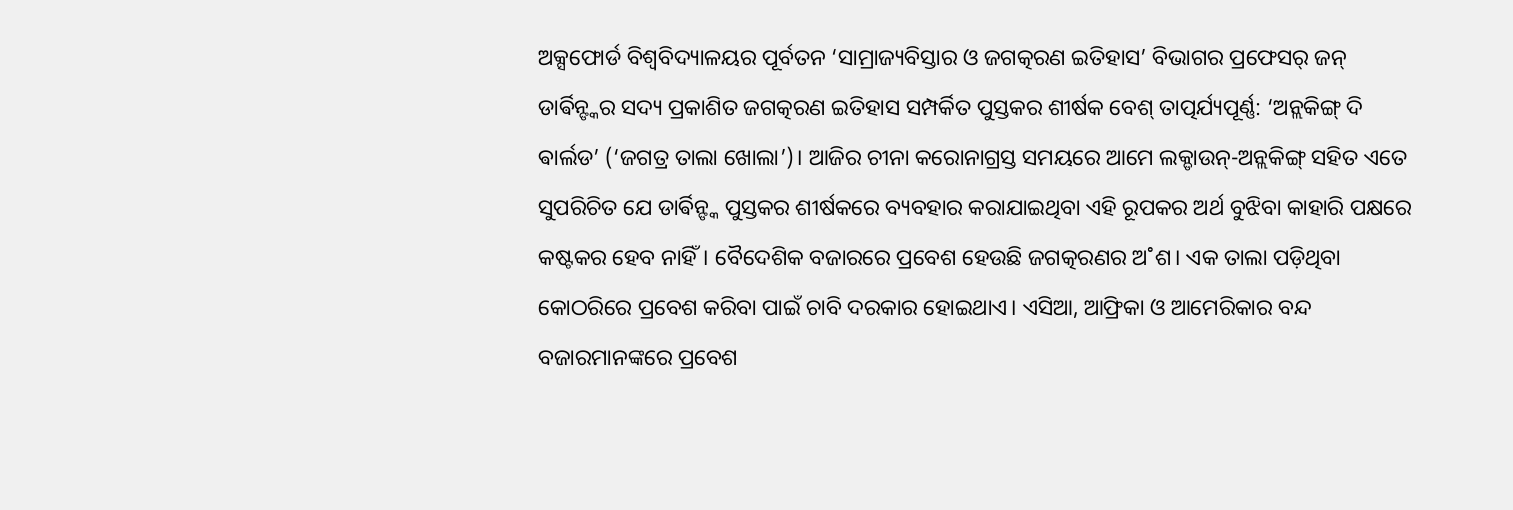ଅକ୍ସଫୋର୍ଡ ବିଶ୍ବବିଦ୍ୟାଳୟର ପୂର୍ବତନ ‘ସାମ୍ରାଜ୍ୟବିସ୍ତାର ଓ ଜଗତ୍କରଣ ଇତିହାସ’ ବିଭାଗର ପ୍ରଫେସର୍ ଜନ୍ ଡାର୍ଵିନ୍ଙ୍କର ସଦ୍ୟ ପ୍ରକାଶିତ ଜଗତ୍କରଣ ଇତିହାସ ସମ୍ପର୍କିତ ପୁସ୍ତକର ଶୀର୍ଷକ ବେଶ୍ ତାତ୍ପର୍ଯ୍ୟପୂର୍ଣ୍ଣ: ‘ଅନ୍ଲକିଙ୍ଗ୍ ଦି ଵାର୍ଲଡ’ (‘ଜଗତ୍ର ତାଲା ଖୋଲା’)। ଆଜିର ଚୀନା କରୋନାଗ୍ରସ୍ତ ସମୟରେ ଆମେ ଲକ୍ଡାଉନ୍-ଅନ୍ଲକିଙ୍ଗ୍ ସହିତ ଏତେ ସୁପରିଚିତ ଯେ ଡାର୍ଵିନ୍ଙ୍କ ପୁସ୍ତକର ଶୀର୍ଷକରେ ବ୍ୟବହାର କରାଯାଇଥିବା ଏହି ରୂପକର ଅର୍ଥ ବୁଝିବା କାହାରି ପକ୍ଷରେ କଷ୍ଟକର ହେବ ନାହିଁ। ବୈଦେଶିକ ବଜାରରେ ପ୍ରବେଶ ହେଉଛି ଜଗତ୍କରଣର ଅ˚ଶ। ଏକ ତାଲା ପଡ଼ିଥିବା କୋଠରିରେ ପ୍ରବେଶ କରିବା ପାଇଁ ଚାବି ଦରକାର ହୋଇଥାଏ। ଏସିଆ, ଆଫ୍ରିକା ଓ ଆମେରିକାର ବନ୍ଦ ବଜାରମାନଙ୍କରେ ପ୍ରବେଶ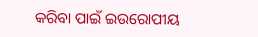କରିବା ପାଇଁ ଇଉରୋପୀୟ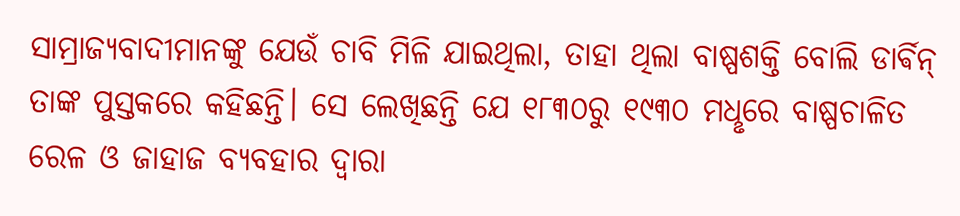ସାମ୍ରାଜ୍ୟବାଦୀମାନଙ୍କୁ ଯେଉଁ ଚାବି ମିଳି ଯାଇଥିଲା, ତାହା ଥିଲା ବାଷ୍ପଶକ୍ତି ବୋଲି ଡାର୍ଵିନ୍ ତାଙ୍କ ପୁସ୍ତକରେ କହିଛନ୍ତି। ସେ ଲେଖିଛନ୍ତି ଯେ ୧୮୩୦ରୁ ୧୯୩୦ ମଧୢରେ ବାଷ୍ପଚାଳିତ ରେଳ ଓ ଜାହାଜ ବ୍ୟବହାର ଦ୍ବାରା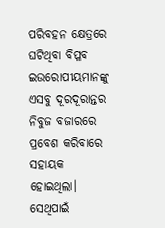ପରିବହନ କ୍ଷେତ୍ରରେ ଘଟିଥିବା ବିପ୍ଳବ ଇଉରୋପୀୟମାନଙ୍କୁ ଏସବୁ ଦୂରଦୂରାନ୍ତର ନିବୁଜ ବଜାରରେ ପ୍ରବେଶ କରିବାରେ ସହାୟକ ହୋଇଥିଲା। ସେଥିପାଇଁ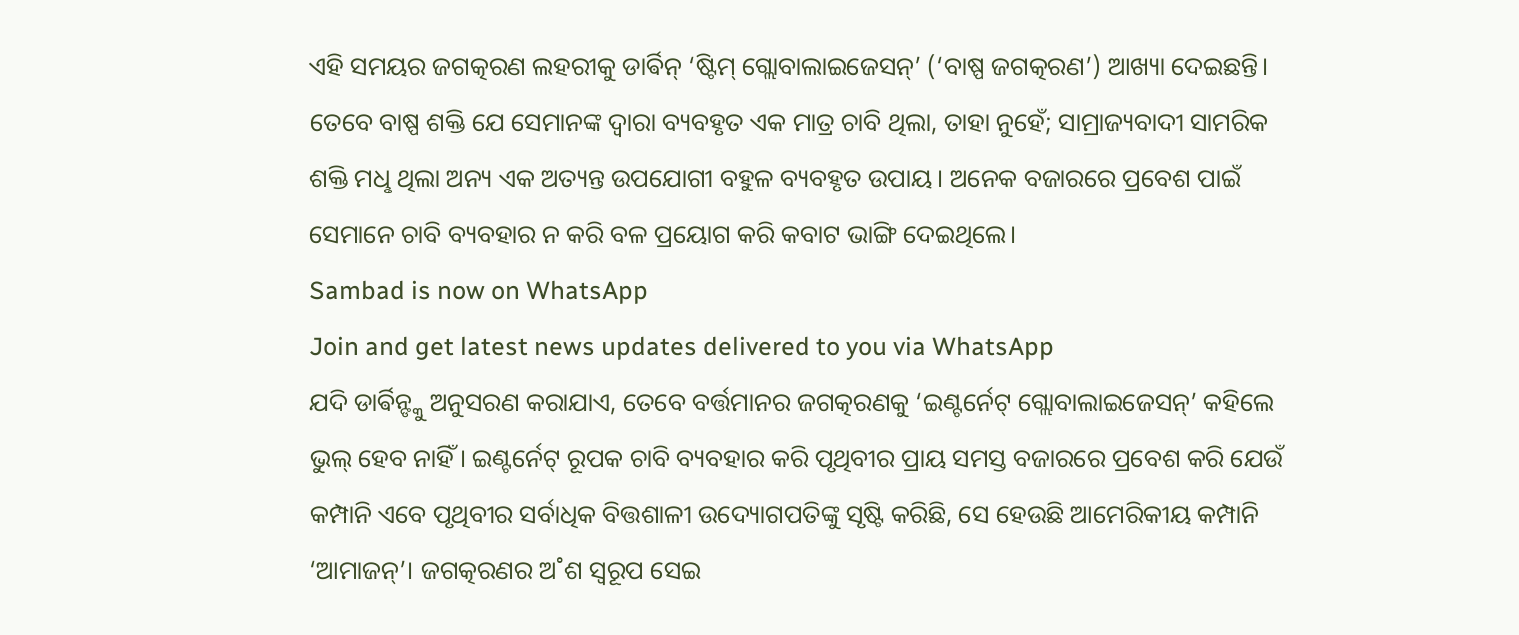ଏହି ସମୟର ଜଗତ୍କରଣ ଲହରୀକୁ ଡାର୍ଵିନ୍ ‘ଷ୍ଟିମ୍ ଗ୍ଲୋବାଲାଇଜେସନ୍’ (‘ବାଷ୍ପ ଜଗତ୍କରଣ’) ଆଖ୍ୟା ଦେଇଛନ୍ତି। ତେବେ ବାଷ୍ପ ଶକ୍ତି ଯେ ସେମାନଙ୍କ ଦ୍ବାରା ବ୍ୟବହୃତ ଏକ ମାତ୍ର ଚାବି ଥିଲା, ତାହା ନୁହେଁ; ସାମ୍ରାଜ୍ୟବାଦୀ ସାମରିକ ଶକ୍ତି ମଧୢ ଥିଲା ଅନ୍ୟ ଏକ ଅତ୍ୟନ୍ତ ଉପଯୋଗୀ ବହୁଳ ବ୍ୟବହୃତ ଉପାୟ। ଅନେକ ବଜାରରେ ପ୍ରବେଶ ପାଇଁ ସେମାନେ ଚାବି ବ୍ୟବହାର ନ କରି ବଳ ପ୍ରୟୋଗ କରି କବାଟ ଭାଙ୍ଗି ଦେଇଥିଲେ।
Sambad is now on WhatsApp
Join and get latest news updates delivered to you via WhatsApp
ଯଦି ଡାର୍ଵିନ୍ଙ୍କୁ ଅନୁସରଣ କରାଯାଏ, ତେବେ ବର୍ତ୍ତମାନର ଜଗତ୍କରଣକୁ ‘ଇଣ୍ଟର୍ନେଟ୍ ଗ୍ଲୋବାଲାଇଜେସନ୍’ କହିଲେ ଭୁଲ୍ ହେବ ନାହିଁ। ଇଣ୍ଟର୍ନେଟ୍ ରୂପକ ଚାବି ବ୍ୟବହାର କରି ପୃଥିବୀର ପ୍ରାୟ ସମସ୍ତ ବଜାରରେ ପ୍ରବେଶ କରି ଯେଉଁ କମ୍ପାନି ଏବେ ପୃଥିବୀର ସର୍ବାଧିକ ବିତ୍ତଶାଳୀ ଉଦ୍ୟୋଗପତିଙ୍କୁ ସୃଷ୍ଟି କରିଛି, ସେ ହେଉଛି ଆମେରିକୀୟ କମ୍ପାନି ‘ଆମାଜନ୍’। ଜଗତ୍କରଣର ଅ˚ଶ ସ୍ବରୂପ ସେଇ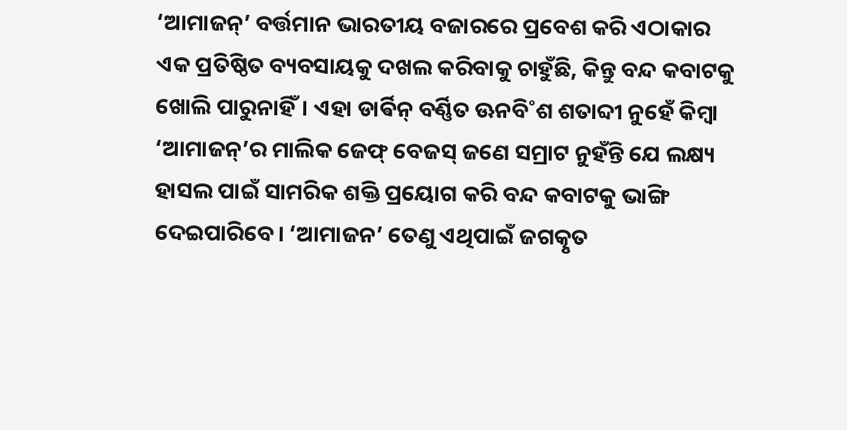‘ଆମାଜନ୍’ ବର୍ତ୍ତମାନ ଭାରତୀୟ ବଜାରରେ ପ୍ରବେଶ କରି ଏଠାକାର ଏକ ପ୍ରତିଷ୍ଠିତ ବ୍ୟବସାୟକୁ ଦଖଲ କରିବାକୁ ଚାହୁଁଛି, କିନ୍ତୁ ବନ୍ଦ କବାଟକୁ ଖୋଲି ପାରୁନାହିଁ। ଏହା ଡାର୍ଵିନ୍ ବର୍ଣ୍ଣିତ ଊନବି˚ଶ ଶତାବ୍ଦୀ ନୁହେଁ କିମ୍ବା ‘ଆମାଜନ୍’ର ମାଲିକ ଜେଫ୍ ବେଜସ୍ ଜଣେ ସମ୍ରାଟ ନୁହଁନ୍ତି ଯେ ଲକ୍ଷ୍ୟ ହାସଲ ପାଇଁ ସାମରିକ ଶକ୍ତି ପ୍ରୟୋଗ କରି ବନ୍ଦ କବାଟକୁ ଭାଙ୍ଗି ଦେଇପାରିବେ। ‘ଆମାଜନ’ ତେଣୁ ଏଥିପାଇଁ ଜଗତ୍କୃତ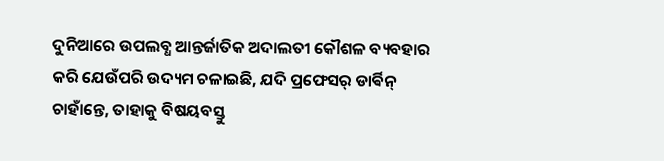ଦୁନିଆରେ ଉପଲବ୍ଧ ଆନ୍ତର୍ଜାତିକ ଅଦାଲତୀ କୌଶଳ ବ୍ୟବହାର କରି ଯେଉଁପରି ଉଦ୍ୟମ ଚଳାଇଛି, ଯଦି ପ୍ରଫେସର୍ ଡାର୍ଵିନ୍ ଚାହାଁନ୍ତେ, ତାହାକୁ ବିଷୟବସ୍ତୁ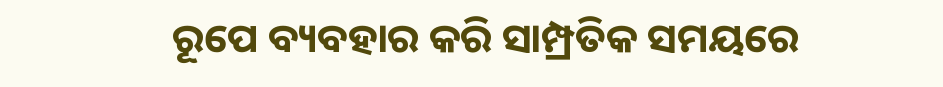ରୂପେ ବ୍ୟବହାର କରି ସାମ୍ପ୍ରତିକ ସମୟରେ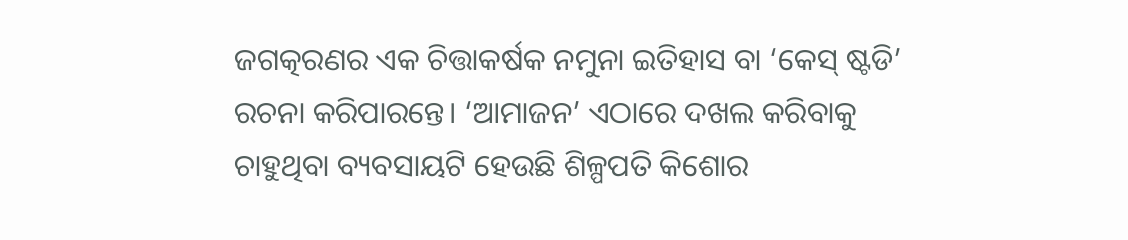ଜଗତ୍କରଣର ଏକ ଚିତ୍ତାକର୍ଷକ ନମୁନା ଇତିହାସ ବା ‘କେସ୍ ଷ୍ଟଡି’ ରଚନା କରିପାରନ୍ତେ। ‘ଆମାଜନ’ ଏଠାରେ ଦଖଲ କରିବାକୁ ଚାହୁଥିବା ବ୍ୟବସାୟଟି ହେଉଛି ଶିଳ୍ପପତି କିଶୋର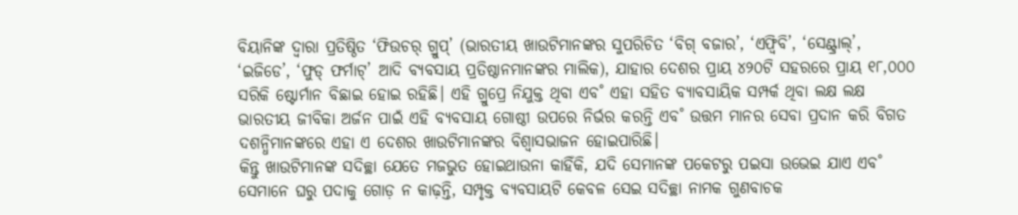ବିୟାନିଙ୍କ ଦ୍ବାରା ପ୍ରତିଷ୍ଠିତ ‘ଫିଉଚର୍ ଗ୍ରୁପ୍’ (ଭାରତୀୟ ଖାଉଟିମାନଙ୍କର ସୁପରିଚିତ ‘ବିଗ୍ ବଜାର’, ‘ଏଫ୍ବିବି’, ‘ସେଣ୍ଟ୍ରାଲ୍’, ‘ଇଜିଡେ’, ‘ଫୁଡ୍ ଫର୍ମାଟ୍’ ଆଦି ବ୍ୟବସାୟ ପ୍ରତିଷ୍ଠାନମାନଙ୍କର ମାଲିକ), ଯାହାର ଦେଶର ପ୍ରାୟ ୪୨୦ଟି ସହରରେ ପ୍ରାୟ ୧୮,୦୦୦ ସରିକି ଷ୍ଟୋର୍ମାନ ବିଛାଇ ହୋଇ ରହିଛି। ଏହି ଗ୍ରୁପ୍ରେ ନିଯୁକ୍ତ ଥିବା ଏବ˚ ଏହା ସହିତ ବ୍ୟାବସାୟିକ ସମ୍ପର୍କ ଥିବା ଲକ୍ଷ ଲକ୍ଷ ଭାରତୀୟ ଜୀବିକା ଅର୍ଜନ ପାଇଁ ଏହି ବ୍ୟବସାୟ ଗୋଷ୍ଠୀ ଉପରେ ନିର୍ଭର କରନ୍ତି ଏବ˚ ଉତ୍ତମ ମାନର ସେବା ପ୍ରଦାନ କରି ବିଗତ ଦଶନ୍ଧିମାନଙ୍କରେ ଏହା ଏ ଦେଶର ଖାଉଟିମାନଙ୍କର ବିଶ୍ବାସଭାଜନ ହୋଇପାରିଛି।
କିନ୍ତୁ ଖାଉଟିମାନଙ୍କ ସଦିଚ୍ଛା ଯେତେ ମଜଭୁତ ହୋଇଥାଉନା କାହିଁକି, ଯଦି ସେମାନଙ୍କ ପକେଟରୁ ପଇସା ଉଭେଇ ଯାଏ ଏବ˚ ସେମାନେ ଘରୁ ପଦାକୁ ଗୋଡ଼ ନ କାଢ଼ନ୍ତି, ସମ୍ପୃକ୍ତ ବ୍ୟବସାୟଟି କେବଳ ସେଇ ସଦିଚ୍ଛା ନାମକ ଗୁଣବାଚକ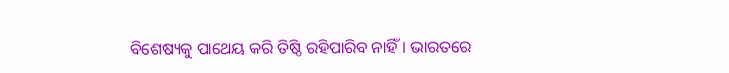ବିଶେଷ୍ୟକୁ ପାଥେୟ କରି ତିଷ୍ଠି ରହିପାରିବ ନାହିଁ। ଭାରତରେ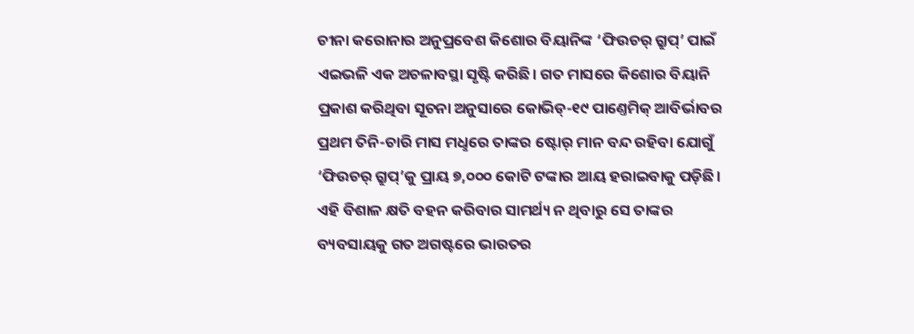ଚୀନା କରୋନାର ଅନୁପ୍ରବେଶ କିଶୋର ବିୟାନିଙ୍କ ‘ଫିଉଚର୍ ଗ୍ରୁପ୍’ ପାଇଁ ଏଇଭଳି ଏକ ଅଚଳାବସ୍ଥା ସୃଷ୍ଟି କରିଛି। ଗତ ମାସରେ କିଶୋର ବିୟାନି ପ୍ରକାଶ କରିଥିବା ସୂଚନା ଅନୁସାରେ କୋଭିଡ୍-୧୯ ପାଣ୍ତେମିକ୍ ଆବିର୍ଭାବର ପ୍ରଥମ ତିନି-ଚାରି ମାସ ମଧୢରେ ତାଙ୍କର ଷ୍ଟୋର୍ ମାନ ବନ୍ଦ ରହିବା ଯୋଗୁଁ ‘ଫିଉଚର୍ ଗ୍ରୁପ୍’କୁ ପ୍ରାୟ ୭,୦୦୦ କୋଟି ଟଙ୍କାର ଆୟ ହରାଇବାକୁ ପଡ଼ିଛି। ଏହି ବିଶାଳ କ୍ଷତି ବହନ କରିବାର ସାମର୍ଥ୍ୟ ନ ଥିବାରୁ ସେ ତାଙ୍କର ବ୍ୟବସାୟକୁ ଗତ ଅଗଷ୍ଟରେ ଭାରତର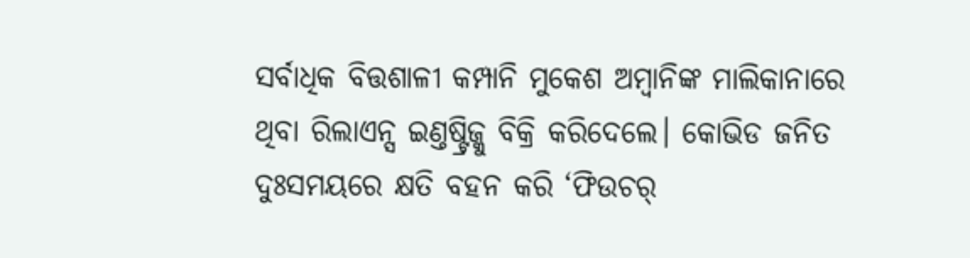ସର୍ବାଧିକ ବିତ୍ତଶାଳୀ କମ୍ପାନି ମୁକେଶ ଅମ୍ବାନିଙ୍କ ମାଲିକାନାରେ ଥିବା ରିଲାଏନ୍ସ ଇଣ୍ତଷ୍ଟ୍ରିଜ୍କୁ ବିକ୍ରି କରିଦେଲେ। କୋଭିଡ ଜନିତ ଦୁଃସମୟରେ କ୍ଷତି ବହନ କରି ‘ଫିଉଚର୍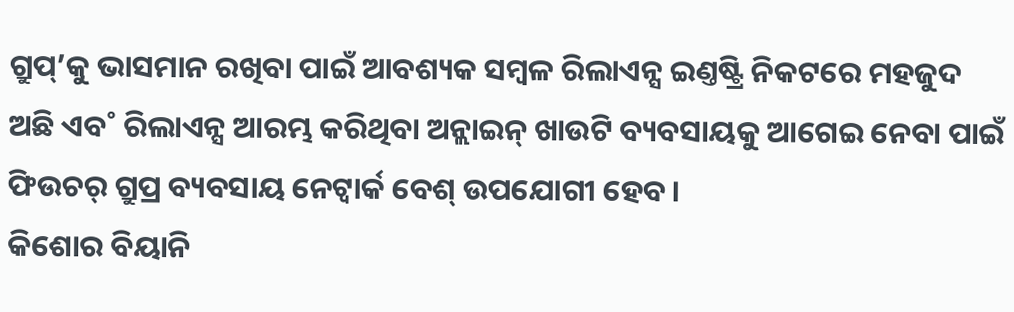ଗ୍ରୁପ୍’କୁ ଭାସମାନ ରଖିବା ପାଇଁ ଆବଶ୍ୟକ ସମ୍ବଳ ରିଲାଏନ୍ସ ଇଣ୍ତଷ୍ଟ୍ରି ନିକଟରେ ମହଜୁଦ ଅଛି ଏବ˚ ରିଲାଏନ୍ସ ଆରମ୍ଭ କରିଥିବା ଅନ୍ଲାଇନ୍ ଖାଉଟି ବ୍ୟବସାୟକୁ ଆଗେଇ ନେବା ପାଇଁ ଫିଉଚର୍ ଗ୍ରୁପ୍ର ବ୍ୟବସାୟ ନେଟ୍ଵାର୍କ ବେଶ୍ ଉପଯୋଗୀ ହେବ।
କିଶୋର ବିୟାନି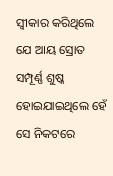ସ୍ବୀକାର କରିଥିଲେ ଯେ ଆୟ ସ୍ରୋତ ସମ୍ପୂର୍ଣ୍ଣ ଶୁଷ୍କ ହୋଇଯାଇଥିଲେ ହେଁ ସେ ନିକଟରେ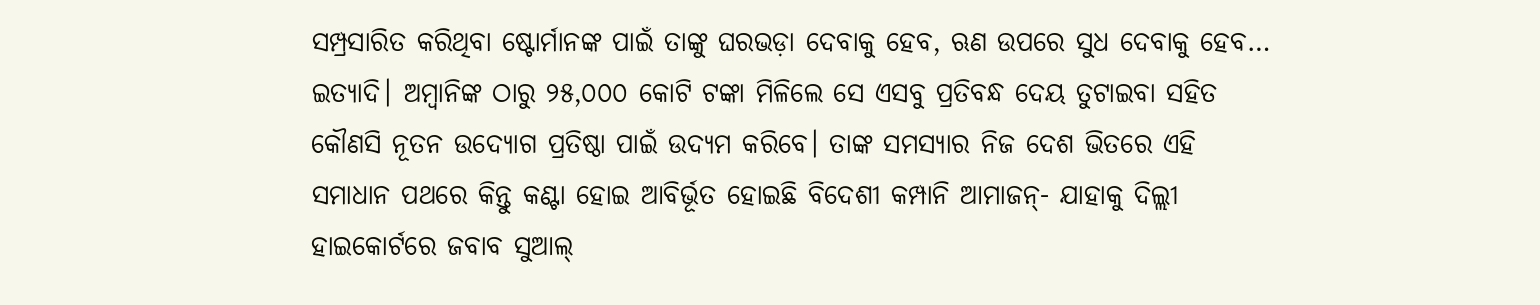ସମ୍ପ୍ରସାରିତ କରିଥିବା ଷ୍ଟୋର୍ମାନଙ୍କ ପାଇଁ ତାଙ୍କୁ ଘରଭଡ଼ା ଦେବାକୁ ହେବ, ଋଣ ଉପରେ ସୁଧ ଦେବାକୁ ହେବ… ଇତ୍ୟାଦି। ଅମ୍ବାନିଙ୍କ ଠାରୁ ୨୫,୦୦୦ କୋଟି ଟଙ୍କା ମିଳିଲେ ସେ ଏସବୁ ପ୍ରତିବନ୍ଧ ଦେୟ ତୁଟାଇବା ସହିତ କୌଣସି ନୂତନ ଉଦ୍ୟୋଗ ପ୍ରତିଷ୍ଠା ପାଇଁ ଉଦ୍ୟମ କରିବେ। ତାଙ୍କ ସମସ୍ୟାର ନିଜ ଦେଶ ଭିତରେ ଏହି ସମାଧାନ ପଥରେ କିନ୍ତୁ କଣ୍ଟା ହୋଇ ଆବିର୍ଭୂତ ହୋଇଛି ବିଦେଶୀ କମ୍ପାନି ଆମାଜନ୍- ଯାହାକୁ ଦିଲ୍ଲୀ ହାଇକୋର୍ଟରେ ଜବାବ ସୁଆଲ୍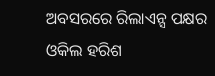ଅବସରରେ ରିଲାଏନ୍ସ ପକ୍ଷର ଓକିଲ ହରିଶ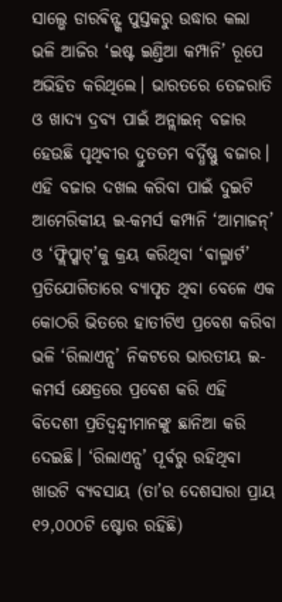ସାଲ୍ଭେ ଡାରଵିନ୍ଙ୍କ ପୁସ୍ତକରୁ ଉଦ୍ଧାର କଲା ଭଳି ଆଜିର ‘ଇଷ୍ଟ ଇଣ୍ତିଆ କମ୍ପାନି’ ରୂପେ ଅଭିହିତ କରିଥିଲେ। ଭାରତରେ ତେଜରାତି ଓ ଖାଦ୍ୟ ଦ୍ରବ୍ୟ ପାଇଁ ଅନ୍ଲାଇନ୍ ବଜାର ହେଉଛି ପୃଥିବୀର ଦ୍ରୁତତମ ବର୍ଦ୍ଧିଷ୍ଣୁ ବଜାର। ଏହି ବଜାର ଦଖଲ କରିବା ପାଇଁ ଦୁଇଟି ଆମେରିକୀୟ ଇ-କମର୍ସ କମ୍ପାନି ‘ଆମାଜନ୍’ ଓ ‘ଫ୍ଲିପ୍କାଟ୍’କୁ କ୍ରୟ କରିଥିବା ‘ଵାଲ୍ମାର୍ଟ’ ପ୍ରତିଯୋଗିତାରେ ବ୍ୟାପୃତ ଥିବା ବେଳେ ଏକ କୋଠରି ଭିତରେ ହାତୀଟିଏ ପ୍ରବେଶ କରିବା ଭଳି ‘ରିଲାଏନ୍ସ’ ନିକଟରେ ଭାରତୀୟ ଇ-କମର୍ସ କ୍ଷେତ୍ରରେ ପ୍ରବେଶ କରି ଏହି ବିଦେଶୀ ପ୍ରତିଦ୍ବନ୍ଦ୍ବୀମାନଙ୍କୁ ଛାନିଆ କରି ଦେଇଛି। ‘ରିଲାଏନ୍ସ’ ପୂର୍ବରୁ ରହିଥିବା ଖାଉଟି ବ୍ୟବସାୟ (ତା’ର ଦେଶସାରା ପ୍ରାୟ ୧୨,୦୦୦ଟି ଷ୍ଟୋର ରହିଛି)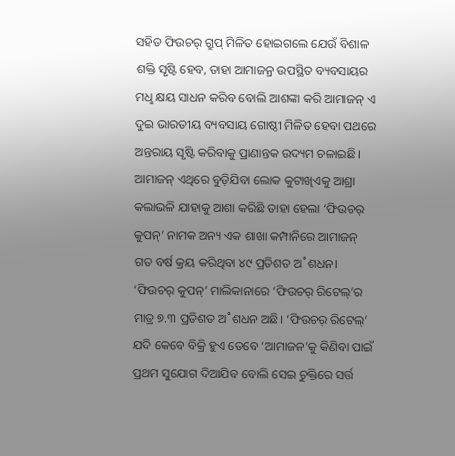ସହିତ ଫିଉଚର୍ ଗ୍ରୁପ୍ ମିଳିତ ହୋଇଗଲେ ଯେଉଁ ବିଶାଳ ଶକ୍ତି ସୃଷ୍ଟି ହେବ, ତାହା ଆମାଜନ୍ର ଉପସ୍ଥିତ ବ୍ୟବସାୟର ମଧୢ କ୍ଷୟ ସାଧନ କରିବ ବୋଲି ଆଶଙ୍କା କରି ଆମାଜନ୍ ଏ ଦୁଇ ଭାରତୀୟ ବ୍ୟବସାୟ ଗୋଷ୍ଠୀ ମିଳିତ ହେବା ପଥରେ ଅନ୍ତରାୟ ସୃଷ୍ଟି କରିବାକୁ ପ୍ରାଣାନ୍ତକ ଉଦ୍ୟମ ଚଳାଇଛି।
ଆମାଜନ୍ ଏଥିରେ ବୁଡ଼ିଯିବା ଲୋକ କୁଟାଖିଏକୁ ଆଶ୍ରା କଲାଭଳି ଯାହାକୁ ଆଶା କରିଛି ତାହା ହେଲା ‘ଫିଉଚର୍ କୁପନ୍’ ନାମକ ଅନ୍ୟ ଏକ ଶାଖା କମ୍ପାନିରେ ଆମାଜନ୍ ଗତ ବର୍ଷ କ୍ରୟ କରିଥିବା ୪୯ ପ୍ରତିଶତ ଅ˚ଶଧନ। ‘ଫିଉଚର୍ କୁପନ୍’ ମାଲିକାନାରେ ‘ଫିଉଚର୍ ରିଟେଲ୍’ର ମାତ୍ର ୭.୩ ପ୍ରତିଶତ ଅ˚ଶଧନ ଅଛି। ‘ଫିଉଚର୍ ରିଟେଲ୍’ ଯଦି କେବେ ବିକ୍ରି ହୁଏ ତେବେ ‘ଆମାଜନ’କୁ କିଣିବା ପାଇଁ ପ୍ରଥମ ସୁଯୋଗ ଦିଆଯିବ ବୋଲି ସେଇ ଚୁକ୍ତିରେ ସର୍ତ୍ତ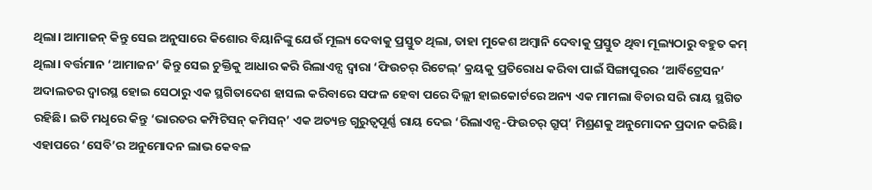ଥିଲା। ଆମାଜନ୍ କିନ୍ତୁ ସେଇ ଅନୁସାରେ କିଶୋର ବିୟାନିଙ୍କୁ ଯେଉଁ ମୂଲ୍ୟ ଦେବାକୁ ପ୍ରସ୍ତୁତ ଥିଲା, ତାହା ମୁକେଶ ଅମ୍ବାନି ଦେବାକୁ ପ୍ରସ୍ତୁତ ଥିବା ମୂଲ୍ୟଠାରୁ ବହୁତ କମ୍ ଥିଲା। ବର୍ତ୍ତମାନ ‘ଆମାଜନ’ କିନ୍ତୁ ସେଇ ଚୁକ୍ତିକୁ ଆଧାର କରି ରିଲାଏନ୍ସ ଦ୍ବାରା ‘ଫିଉଚର୍ ରିଟେଲ୍’ କ୍ରୟକୁ ପ୍ରତିରୋଧ କରିବା ପାଇଁ ସିଙ୍ଗାପୁରର ‘ଆର୍ବିଟ୍ରେସନ’ ଅଦାଲତର ଦ୍ବାରସ୍ଥ ହୋଇ ସେଠାରୁ ଏକ ସ୍ଥଗିତାଦେଶ ହାସଲ କରିବାରେ ସଫଳ ହେବା ପରେ ଦିଲ୍ଲୀ ହାଇକୋର୍ଟରେ ଅନ୍ୟ ଏକ ମାମଲା ବିଚାର ସରି ରାୟ ସ୍ଥଗିତ ରହିଛି। ଇତି ମଧୢରେ କିନ୍ତୁ ‘ଭାରତର କମ୍ପିଟିସନ୍ କମିସନ୍’ ଏକ ଅତ୍ୟନ୍ତ ଗୁରୁତ୍ବପୂର୍ଣ୍ଣ ରାୟ ଦେଇ ‘ରିଲାଏନ୍ସ-ଫିଉଚର୍ ଗ୍ରୁପ୍’ ମିଶ୍ରଣକୁ ଅନୁମୋଦନ ପ୍ରଦାନ କରିଛି। ଏହାପରେ ‘ସେବି’ର ଅନୁମୋଦନ ଲାଭ କେବଳ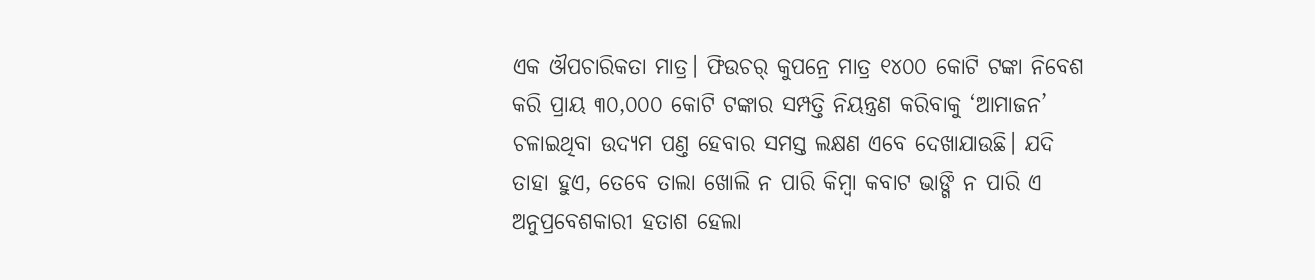ଏକ ଔପଚାରିକତା ମାତ୍ର। ଫିଉଚର୍ କୁପନ୍ରେ ମାତ୍ର ୧୪୦୦ କୋଟି ଟଙ୍କା ନିବେଶ କରି ପ୍ରାୟ ୩୦,୦୦୦ କୋଟି ଟଙ୍କାର ସମ୍ପତ୍ତି ନିୟନ୍ତ୍ରଣ କରିବାକୁ ‘ଆମାଜନ’ ଚଳାଇଥିବା ଉଦ୍ୟମ ପଣ୍ତ ହେବାର ସମସ୍ତ ଲକ୍ଷଣ ଏବେ ଦେଖାଯାଉଛି। ଯଦି ତାହା ହୁଏ, ତେବେ ତାଲା ଖୋଲି ନ ପାରି କିମ୍ବା କବାଟ ଭାଙ୍ଗି ନ ପାରି ଏ ଅନୁପ୍ରବେଶକାରୀ ହତାଶ ହେଲା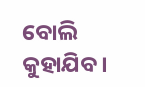ବୋଲି କୁହାଯିବ।